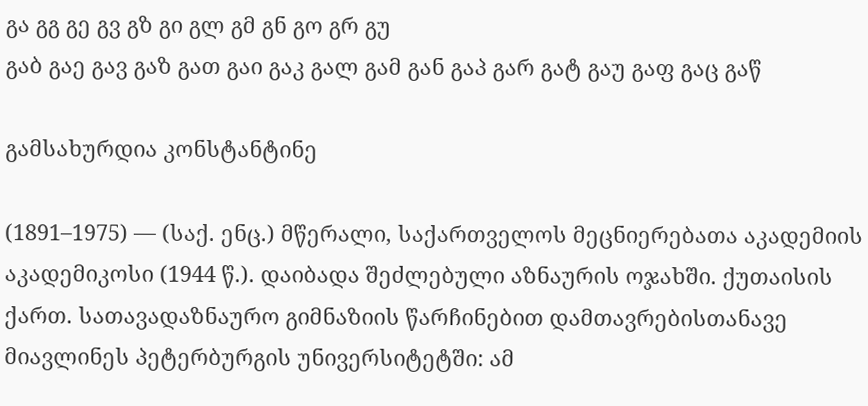გა გგ გე გვ გზ გი გლ გმ გნ გო გრ გუ
გაბ გაე გავ გაზ გათ გაი გაკ გალ გამ გან გაპ გარ გატ გაუ გაფ გაც გაწ

გამსახურდია კონსტანტინე

(1891–1975) — (საქ. ენც.) მწერალი, საქართველოს მეცნიერებათა აკადემიის აკადემიკოსი (1944 წ.). დაიბადა შეძლებული აზნაურის ოჯახში. ქუთაისის ქართ. სათავადაზნაურო გიმნაზიის წარჩინებით დამთავრებისთანავე მიავლინეს პეტერბურგის უნივერსიტეტში: ამ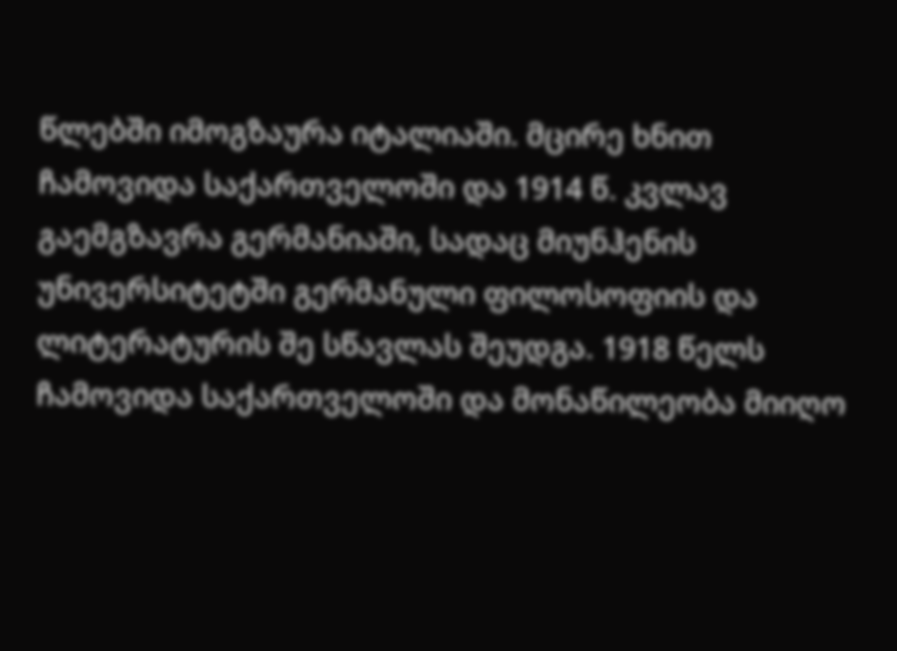წლებში იმოგზაურა იტალიაში. მცირე ხნით ჩამოვიდა საქართველოში და 1914 წ. კვლავ გაემგზავრა გერმანიაში, სადაც მიუნჰენის უნივერსიტეტში გერმანული ფილოსოფიის და ლიტერატურის შე სწავლას შეუდგა. 1918 წელს ჩამოვიდა საქართველოში და მონაწილეობა მიიღო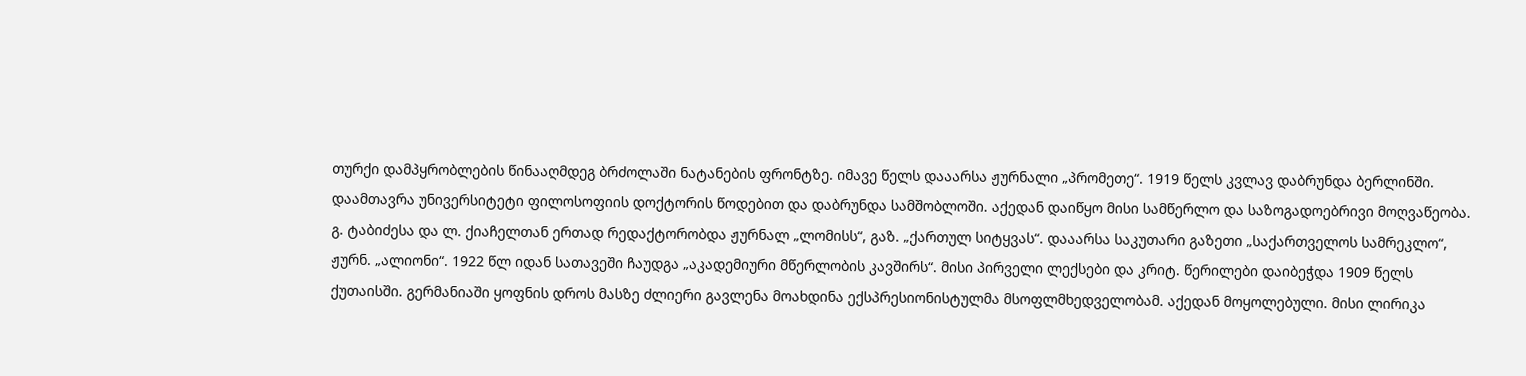თურქი დამპყრობლების წინააღმდეგ ბრძოლაში ნატანების ფრონტზე. იმავე წელს დააარსა ჟურნალი „პრომეთე“. 1919 წელს კვლავ დაბრუნდა ბერლინში. დაამთავრა უნივერსიტეტი ფილოსოფიის დოქტორის წოდებით და დაბრუნდა სამშობლოში. აქედან დაიწყო მისი სამწერლო და საზოგადოებრივი მოღვაწეობა. გ. ტაბიძესა და ლ. ქიაჩელთან ერთად რედაქტორობდა ჟურნალ „ლომისს“, გაზ. „ქართულ სიტყვას“. დააარსა საკუთარი გაზეთი „საქართველოს სამრეკლო“, ჟურნ. „ალიონი“. 1922 წლ იდან სათავეში ჩაუდგა „აკადემიური მწერლობის კავშირს“. მისი პირველი ლექსები და კრიტ. წერილები დაიბეჭდა 1909 წელს ქუთაისში. გერმანიაში ყოფნის დროს მასზე ძლიერი გავლენა მოახდინა ექსპრესიონისტულმა მსოფლმხედველობამ. აქედან მოყოლებული. მისი ლირიკა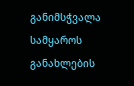განიმსჭვალა სამყაროს განახლების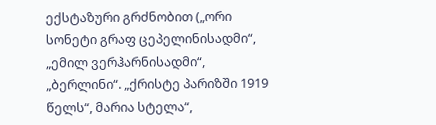ექსტაზური გრძნობით („ორი სონეტი გრაფ ცეპელინისადმი“, „ემილ ვერჰარნისადმი“, „ბერლინი“. „ქრისტე პარიზში 1919 წელს“, მარია სტელა“,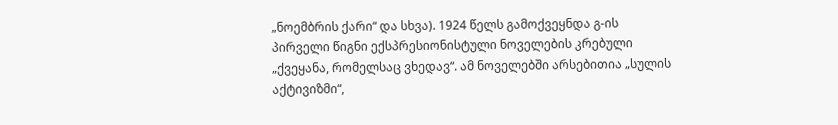„ნოემბრის ქარი“ და სხვა). 1924 წელს გამოქვეყნდა გ-ის პირველი წიგნი ექსპრესიონისტული ნოველების კრებული „ქვეყანა, რომელსაც ვხედავ“. ამ ნოველებში არსებითია „სულის აქტივიზმი“,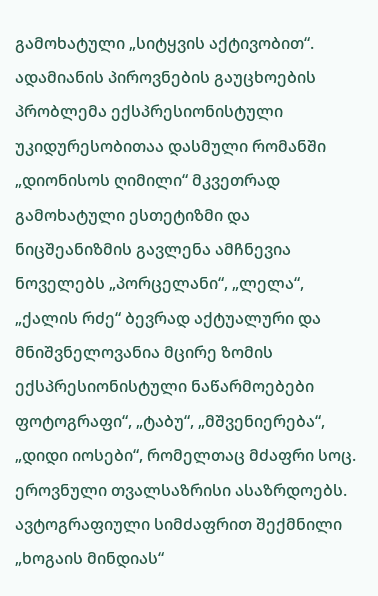გამოხატული „სიტყვის აქტივობით“. ადამიანის პიროვნების გაუცხოების პრობლემა ექსპრესიონისტული უკიდურესობითაა დასმული რომანში „დიონისოს ღიმილი“ მკვეთრად გამოხატული ესთეტიზმი და ნიცშეანიზმის გავლენა ამჩნევია ნოველებს „პორცელანი“, „ლელა“, „ქალის რძე“ ბევრად აქტუალური და მნიშვნელოვანია მცირე ზომის ექსპრესიონისტული ნაწარმოებები ფოტოგრაფი“, „ტაბუ“, „მშვენიერება“, „დიდი იოსები“, რომელთაც მძაფრი სოც. ეროვნული თვალსაზრისი ასაზრდოებს. ავტოგრაფიული სიმძაფრით შექმნილი „ხოგაის მინდიას“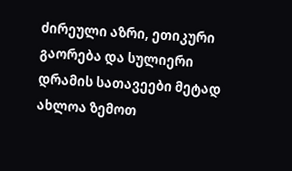ძირეული აზრი, ეთიკური გაორება და სულიერი დრამის სათავეები მეტად ახლოა ზემოთ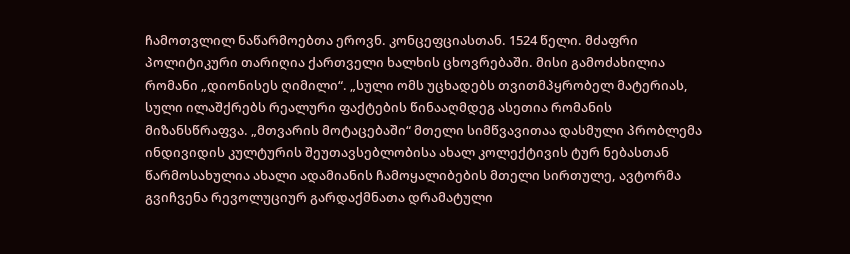ჩამოთვლილ ნაწარმოებთა ეროვნ. კონცეფციასთან. 1524 წელი. მძაფრი პოლიტიკური თარიღია ქართველი ხალხის ცხოვრებაში. მისი გამოძახილია რომანი „დიონისეს ღიმილი“. „სული ომს უცხადებს თვითმპყრობელ მატერიას, სული ილაშქრებს რეალური ფაქტების წინააღმდეგ ასეთია რომანის მიზანსწრაფვა. „მთვარის მოტაცებაში“ მთელი სიმწვავითაა დასმული პრობლემა ინდივიდის კულტურის შეუთავსებლობისა ახალ კოლექტივის ტურ ნებასთან წარმოსახულია ახალი ადამიანის ჩამოყალიბების მთელი სირთულე, ავტორმა გვიჩვენა რევოლუციურ გარდაქმნათა დრამატული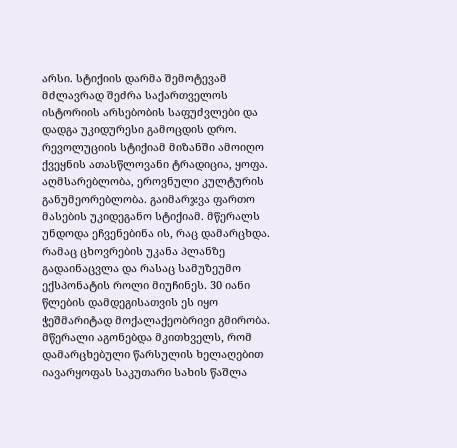არსი. სტიქიის დარმა შემოტევამ მძლავრად შეძრა საქართველოს ისტორიის არსებობის საფუძვლები და დადგა უკიდურესი გამოცდის დრო. რევოლუციის სტიქიამ მიზანში ამოიღო ქვეყნის ათასწლოვანი ტრადიცია, ყოფა. აღმსარებლობა, ეროვნული კულტურის განუმეორებლობა. გაიმარჯვა ფართო მასების უკიდეგანო სტიქიამ. მწერალს უნდოდა ეჩვენებინა ის, რაც დამარცხდა. რამაც ცხოვრების უკანა პლანზე გადაინაცვლა და რასაც სამუზეუმო ექსპონატის როლი მიუჩინეს. 30 იანი წლების დამდეგისათვის ეს იყო ჭეშმარიტად მოქალაქეობრივი გმირობა. მწერალი აგონებდა მკითხველს, რომ დამარცხებული წარსულის ხელაღებით იავარყოფას საკუთარი სახის წაშლა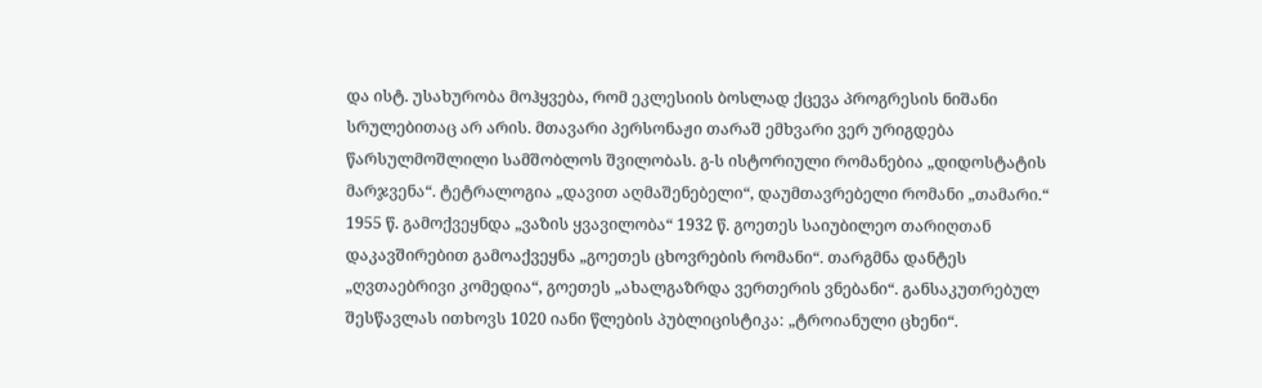და ისტ. უსახურობა მოჰყვება, რომ ეკლესიის ბოსლად ქცევა პროგრესის ნიშანი სრულებითაც არ არის. მთავარი პერსონაჟი თარაშ ემხვარი ვერ ურიგდება წარსულმოშლილი სამშობლოს შვილობას. გ-ს ისტორიული რომანებია „დიდოსტატის მარჯვენა“. ტეტრალოგია „დავით აღმაშენებელი“, დაუმთავრებელი რომანი „თამარი.“ 1955 წ. გამოქვეყნდა „ვაზის ყვავილობა“ 1932 წ. გოეთეს საიუბილეო თარიღთან დაკავშირებით გამოაქვეყნა „გოეთეს ცხოვრების რომანი“. თარგმნა დანტეს „ღვთაებრივი კომედია“, გოეთეს „ახალგაზრდა ვერთერის ვნებანი“. განსაკუთრებულ შესწავლას ითხოვს 1020 იანი წლების პუბლიცისტიკა: „ტროიანული ცხენი“.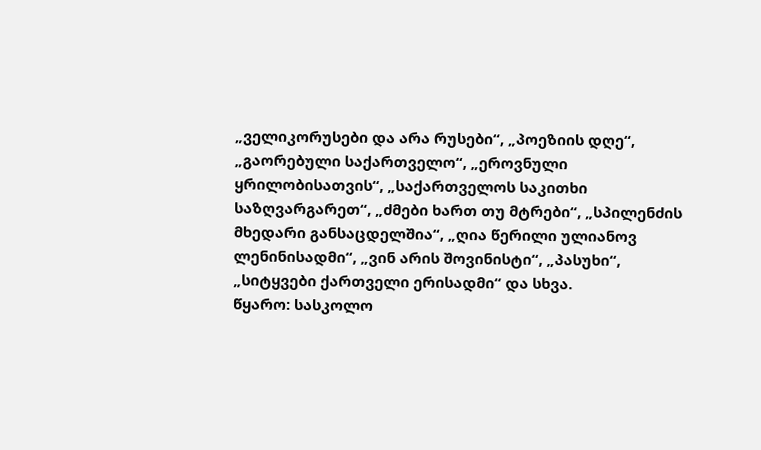„ველიკორუსები და არა რუსები“, „პოეზიის დღე“, „გაორებული საქართველო“, „ეროვნული ყრილობისათვის“, „საქართველოს საკითხი საზღვარგარეთ“, „ძმები ხართ თუ მტრები“, „სპილენძის მხედარი განსაცდელშია“, „ღია წერილი ულიანოვ ლენინისადმი“, „ვინ არის შოვინისტი“, „პასუხი“, „სიტყვები ქართველი ერისადმი“ და სხვა.
წყარო: სასკოლო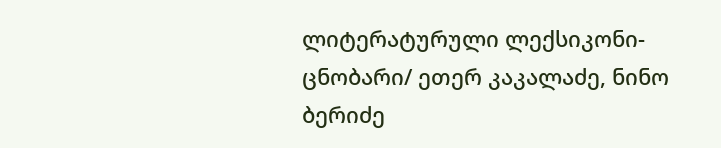ლიტერატურული ლექსიკონი-ცნობარი/ ეთერ კაკალაძე, ნინო ბერიძე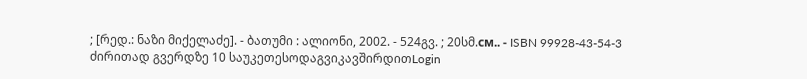; [რედ.: ნაზი მიქელაძე]. - ბათუმი : ალიონი, 2002. - 524გვ. ; 20სმ.см.. - ISBN 99928-43-54-3
ძირითად გვერდზე 10 საუკეთესოდაგვიკავშირდითLogin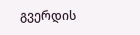გვერდის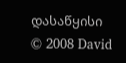დასაწყისი
© 2008 David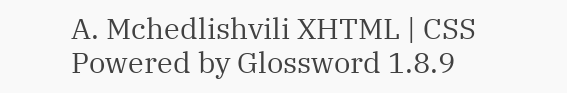A. Mchedlishvili XHTML | CSS Powered by Glossword 1.8.9